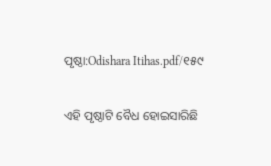ପୃଷ୍ଠା:Odishara Itihas.pdf/୧୫୯

ଏହି ପୃଷ୍ଠାଟି ବୈଧ ହୋଇସାରିଛି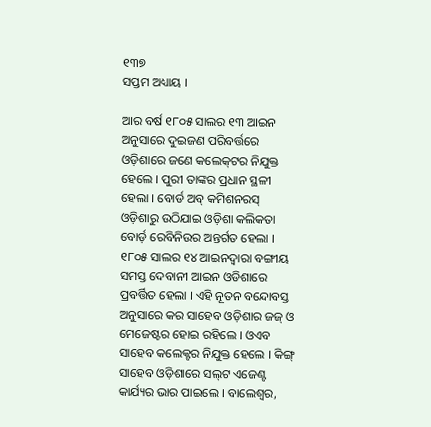୧୩୭
ସପ୍ତମ ଅଧ୍ୟାୟ ।

ଆର ବର୍ଷ ୧୮୦୫ ସାଲର ୧୩ ଆଇନ ଅନୁସାରେ ଦୁଇଜଣ ପରିବର୍ତ୍ତରେ ଓଡ଼ିଶାରେ ଜଣେ କଲେକ୍‌ଟର ନି‌ଯୁକ୍ତ ହେଲେ । ପୁରୀ ତାଙ୍କର ପ୍ରଧାନ ସ୍ଥଳୀ ହେଲା । ବୋର୍ଡ ଅବ୍ କମିଶନରସ୍ ଓଡ଼ିଶାରୁ ଉଠିଯାଇ ଓଡ଼ିଶା କଲିକତା ବୋର୍ଡ଼ ରେବିନିଉର ଅନ୍ତର୍ଗତ ହେଲା । ୧୮୦୫ ସାଲର ୧୪ ଆଇନ‌ଦ୍ୱାରା ବଙ୍ଗୀୟ ସମସ୍ତ ଦେବାନୀ ଆଇନ ଓଡିଶାରେ ପ୍ରବର୍ତ୍ତିତ ହେଲା । ଏହି ନୂତନ ବନ୍ଦୋବସ୍ତ ଅନୁସାରେ କର ସାହେବ ଓଡ଼ିଶାର ଜଜ୍ ଓ ମେଜେଷ୍ଟର ହୋଇ ରହିଲେ । ଓଏବ ସାହେବ କଲେକ୍ଟର ନିଯୁକ୍ତ ହେଲେ । କିଙ୍ଗ୍ ସାହେବ ଓଡ଼ିଶାରେ ସଲ୍‌‌ଟ ଏଜେଣ୍ଟ କାର୍ଯ୍ୟର ଭାର ପାଇଲେ । ବାଲେଶ୍ୱର,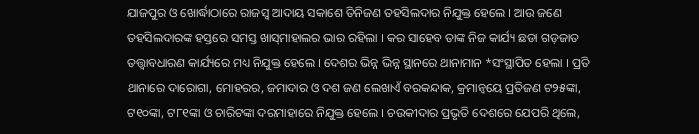ଯାଜପୁର ଓ ଖୋର୍ଦ୍ଧାଠାରେ ରାଜସ୍ୱ ଆଦାୟ ସକାଶେ ତିନିଜଣ ତହସିଲଦାର ନିଯୁକ୍ତ ହେଲେ । ଆଉ ଜଣେ ତହସିଲଦାରଙ୍କ ହସ୍ତରେ ସମସ୍ତ ଖାସ୍‌‌ମାହାଲର ଭାର ରହିଲା । କର ସାହେବ ତାଙ୍କ ନିଜ କାର୍ଯ୍ୟ ଛଡା ଗଡ଼ଜାତ ତ‌ତ୍ତ୍ୱାବଧାରଣ କାର୍ଯ୍ୟରେ ମଧ୍ୟ ନିଯୁକ୍ତ ହେଲେ । ଦେଶର ଭିନ୍ନ ଭିନ୍ନ ସ୍ଥାନରେ ଥାନାମାନ *ସଂସ୍ଥାପିତ ହେଲା । ପ୍ରତି ଥାନାରେ ଦାରୋଗା, ମୋହରର, ଜମାଦାର ଓ ଦଶ ଜଣ ଲେଖାଏଁ ବରକନ୍ଦାକ, କ୍ରମାନ୍ୱୟେ ପ୍ରତିଜଣ ଟ୨୫ଙ୍କା, ଟ୧୦ଙ୍କା, ଟ୮୧ଙ୍କା ଓ ଚାରିଟଙ୍କା ଦରମାହାରେ ନିଯୁକ୍ତ ହେଲେ । ଚଉକୀଦାର ପ୍ରଭୃତି ଦେଶରେ ଯେପରି ଥିଲେ,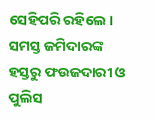ସେହିପରି ରହିଲେ । ସମସ୍ତ ଜମିଦାରଙ୍କ ହସ୍ତରୁ ଫଉଜଦାରୀ ଓ ପୁଲିସ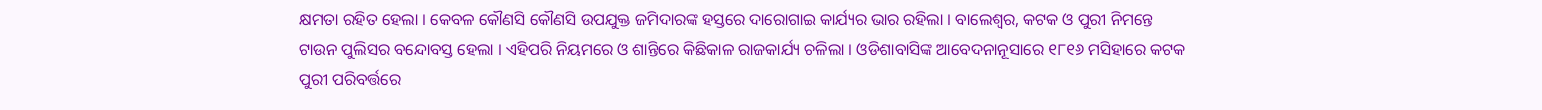କ୍ଷମତା ରହିତ ହେଲା । କେବଳ କୌଣସି କୌଣସି ଉପଯୁକ୍ତ ଜମିଦାରଙ୍କ ହସ୍ତରେ ଦାରୋଗାଇ କାର୍ଯ୍ୟର ଭାର ରହିଲା । ବାଲେଶ୍ୱର, କଟକ ଓ ପୁରୀ ନିମନ୍ତେ ଟାଉନ ପୁଲିସର ବନ୍ଦୋବସ୍ତ ହେଲା । ଏହିପରି ନିୟମରେ ଓ ଶାନ୍ତିରେ କିଛିକାଳ ରାଜକାର୍ଯ୍ୟ ଚଳିଲା । ଓଡିଶାବାସିଙ୍କ ଆବେଦନାନୂସାରେ ୧୮୧୬ ମସିହାରେ କଟକ ପୁରୀ ପରିବର୍ତ୍ତରେ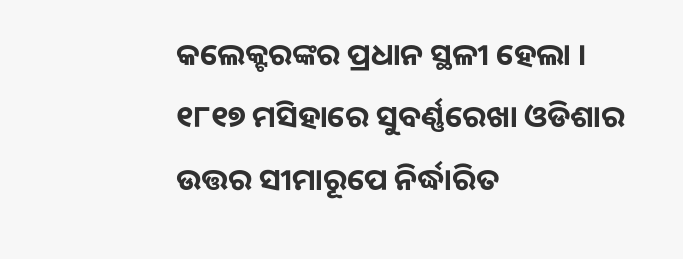କଲେକ୍ଟରଙ୍କର ପ୍ରଧାନ ସ୍ଥଳୀ ହେଲା । ୧୮୧୭ ମସିହାରେ ସୁବର୍ଣ୍ଣରେଖା ଓଡିଶାର ଉତ୍ତର ସୀମାରୂପେ ନିର୍ଦ୍ଧାରିତ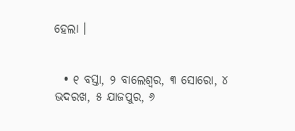ହେଲା ।


  • ୧ ବସ୍ତା, ୨ ବାଲେଶ୍ୱର, ୩ ସୋରୋ, ୪ ଭଦରଖ, ୫ ଯାଜପୁର, ୬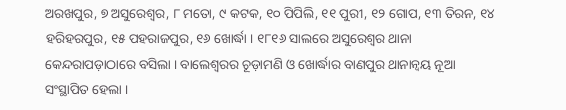ଅରଖପୁର, ୭ ଅସୁରେଶ୍ୱର, ୮ ମତୋ, ୯ କଟକ, ୧୦ ପିପିଲି, ୧୧ ପୁରୀ, ୧୨ ଗୋପ, ୧୩ ତିରନ, ୧୪ ହରିହରପୁର, ୧୫ ପହରାଜପୁର, ୧୬ ଖୋର୍ଦ୍ଧା । ୧୮୧୬ ସାଲରେ ଅସୁରେଶ୍ୱର ଥାନା କେନ୍ଦରାପଡ଼ାଠାରେ ବସିଲା । ବାଲେଶ୍ୱରର ଚୂଡ଼ାମଣି ଓ ଖୋର୍ଦ୍ଧାର ବାଣପୁର ଥାନାନ୍ୱୟ ନୂଆ ସଂସ୍ଥାପିତ ହେଲା ।